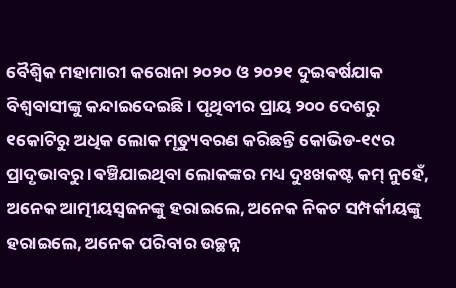ବୈଶ୍ବିକ ମହାମାରୀ କରୋନା ୨୦୨୦ ଓ ୨୦୨୧ ଦୁଇଵର୍ଷଯାକ ବିଶ୍ୱବାସୀଙ୍କୁ କନ୍ଦାଇଦେଇଛି । ପୃଥିବୀର ପ୍ରାୟ ୨୦୦ ଦେଶରୁ ୧କୋଟିରୁ ଅଧିକ ଲୋକ ମୃତ୍ୟୁବରଣ କରିଛନ୍ତି କୋଭିଡ-୧୯ର ପ୍ରାଦୃଭାବରୁ ।ଵଞ୍ଚିଯାଇଥିବା ଲୋକଙ୍କର ମଧ୍ୟ ଦୁଃଖକଷ୍ଟ କମ୍ ନୁହେଁ, ଅନେକ ଆତ୍ମୀୟସ୍ବଜନଙ୍କୁ ହରାଇଲେ, ଅନେକ ନିକଟ ସମ୍ପର୍କୀୟଙ୍କୁ ହରାଇଲେ, ଅନେକ ପରିବାର ଉଚ୍ଛନ୍ନ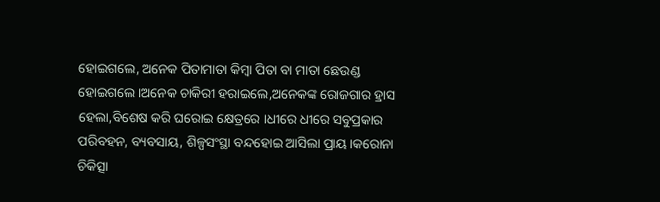ହୋଇଗଲେ, ଅନେକ ପିତାମାତା କିମ୍ବା ପିତା ବା ମାତା ଛେଉଣ୍ଡ ହୋଇଗଲେ ।ଅନେକ ଚାକିରୀ ହରାଇଲେ,ଅନେକଙ୍କ ରୋଜଗାର ହ୍ରାସ ହେଲା,ବିଶେଷ କରି ଘରୋଇ କ୍ଷେତ୍ରରେ ।ଧୀରେ ଧୀରେ ସବୁପ୍ରକାର ପରିବହନ, ବ୍ୟବସାୟ, ଶିଳ୍ପସଂସ୍ଥା ବନ୍ଦହୋଇ ଆସିଲା ପ୍ରାୟ।କରୋନା ଚିକିତ୍ସା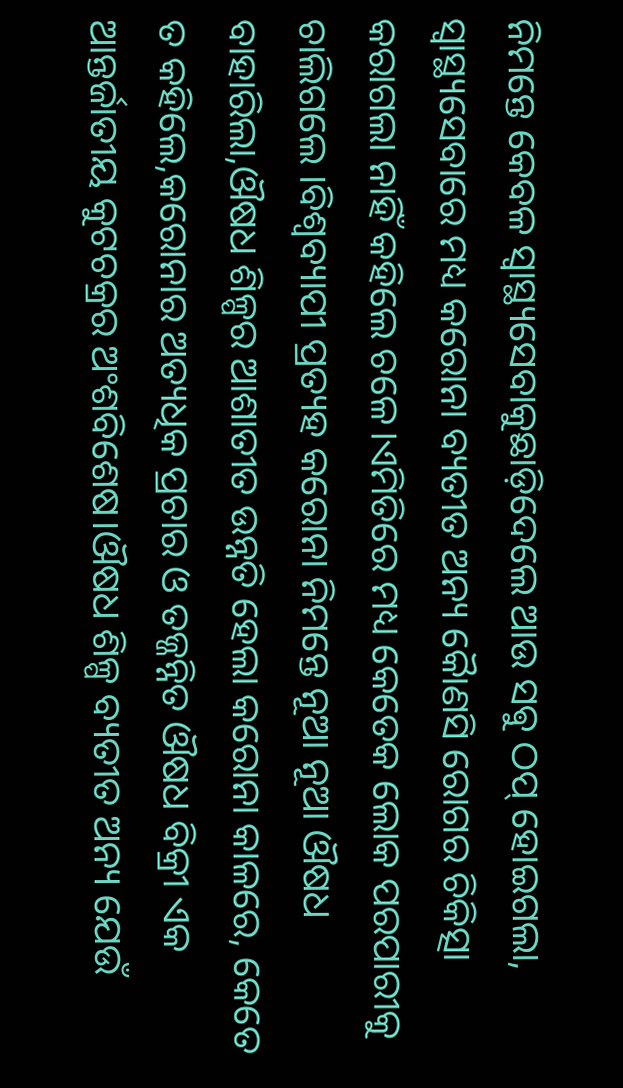ନିମନ୍ତେ କେବଳ ସ୍ବାସ୍ଥ୍ୟସେବାକୁଛାଡ଼ିଦେଲେ ଆଉ ସଵୁ ଠପ୍ ହୋଇଗଲା, ସ୍ବାସ୍ଥ୍ୟସେବାରେ ମଧ୍ୟ କରୋନା ବ୍ୟତୀତ ଅନ୍ୟ କୋୖଣସି ରୋଗର ଚିକିତ୍ସା କରାଗଲା ନାହିଁ କହିଲେ ଚଳେ।ଏମିତିରେ ମଧ୍ୟ କେତେକ ଲୋକ ପରପାରୀକୁ ଚାଲିଗଲେ ।ବିଶ୍ବବ୍ୟାପୀ ପ୍ରତ୍ୟହ କରୋନା ନିମନ୍ତେ ନୂଆ ନୂଆ ଔଷଧ ବାହାରିଲା,ଔଷଧ ଶିଳ୍ପର ଆଶାତୀତ ଉନ୍ନତି ହେଲା କରୋନା କାଳରେ, କେତେ ତ କହିଲେ,କରୋନାର ଅତ୍ୟଧିକ ପ୍ରଚାର ଓ ତଜ୍ଜନ୍ନିତ ଔଷଧ ବିକ୍ରୀ ଏକ ଆନ୍ତର୍ଜାତୀୟ କୁଟଚକ୍ରର ଅଂଶବିଶେଷ।ଔଷଧ ଶିଳ୍ପ ବ୍ୟତୀତ ଅନ୍ୟ ଯେଉଁ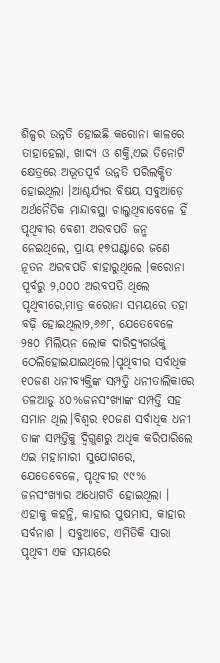ଶିଳ୍ପର ଉନ୍ନତି ହୋଇଛି କରୋନା କାଳରେ ତାହାହେଲା, ଖାଦ୍ୟ ଓ ଶକ୍ତି,ଏଇ ତିନୋଟି କ୍ଷେତ୍ରରେ ଅଭୂତପୂର୍ବ ଉନ୍ନତି ପରିଲକ୍ଷିତ ହୋଇଥିଲା ।ଆଶ୍ଚର୍ଯ୍ୟର ବିଷୟ ସବୁଆଡ଼େ ଅର୍ଥନୈତିକ ମାନ୍ଦାବସ୍ଥା ଚାଲୁଥିବାବେଳେ ହିଁ ପୃଥିବୀର ବେଶୀ ଅରବପତି ଜନ୍ମ ନେଇଥିଲେ, ପ୍ରାୟ ୧୭ଘଣ୍ଟାରେ ଜଣେ ନୂତନ ଅରବପତି ଵାହାରୁଥିଲେ ।କରୋନା ପୂର୍ବରୁ ୨,୦୦୦ ଅରବପତି ଥିଲେ ପୃଥିବୀରେ,ମାତ୍ର କରୋନା ସମୟରେ ତହା ବଢ଼ି ହୋଇଥିଲା୨,୬୬୮, ଯେତେବେଳେ ୨୫୦ ମିଲିୟନ ଲୋକ ଦାରିଦ୍ର୍ୟଗର୍ଭକୁ ଠେଲିହୋଇଯାଇଥିଲେ।ପୃଥିବୀର ସର୍ବାଧିକ ୧୦ଜଣ ଧନୀବ୍ୟକ୍ତିଙ୍କ ସମ୍ପତ୍ତି ଧନୀତାଲିକାରେ ତଳଆଡୁ ୪୦%ଜନସଂଖ୍ୟାଙ୍କ ସମ୍ପତ୍ତି ସହ ସମାନ ଥିଲ।ବିଶ୍ବର ୧୦ଜଣ ସର୍ବାଧିକ ଧନୀ ତାଙ୍କ ସମ୍ପତ୍ତିକୁ ଦ୍ଵିଗୁଣରୁ ଅଧିକ କରିପାରିଲେ ଏଇ ମହାମାରୀ ସୁଯୋଗରେ, ଯେତେବେଳେ, ପୃଥିବୀର ୯୯% ଜନସଂଖ୍ୟାର ଅଧୋଗତି ହୋଇଥିଲା । ଏହାକୁ କହନ୍ତି, କାହାର ପୁଷମାସ, କାହାର ସର୍ବନାଶ । ସବୁଆଡେ, ଏମିତିକି ସାରା ପୃଥିବୀ ଏକ ସମୟରେ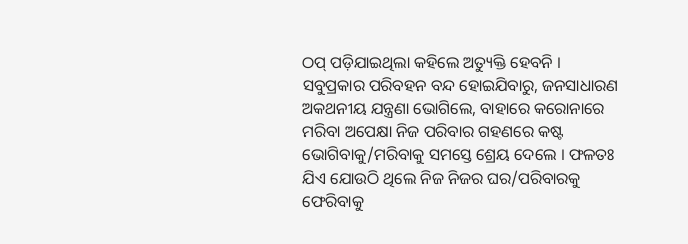ଠପ୍ ପଡ଼ିଯାଇଥିଲା କହିଲେ ଅତ୍ୟୁକ୍ତି ହେବନି । ସବୁପ୍ରକାର ପରିବହନ ବନ୍ଦ ହୋଇଯିବାରୁ, ଜନସାଧାରଣ ଅକଥନୀୟ ଯନ୍ତ୍ରଣା ଭୋଗିଲେ, ବାହାରେ କରୋନାରେ ମରିବା ଅପେକ୍ଷା ନିଜ ପରିବାର ଗହଣରେ କଷ୍ଟ ଭୋଗିବାକୁ/ମରିବାକୁ ସମସ୍ତେ ଶ୍ରେୟ ଦେଲେ । ଫଳତଃ ଯିଏ ଯୋଉଠି ଥିଲେ ନିଜ ନିଜର ଘର/ପରିବାରକୁ ଫେରିବାକୁ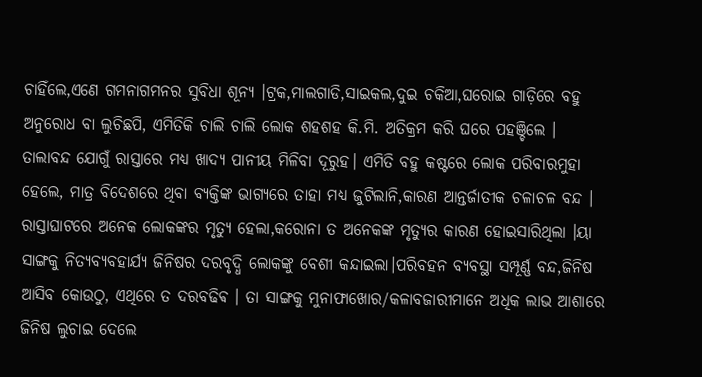ଚାହିଁଲେ,ଏଣେ ଗମନାଗମନର ସୁବିଧା ଶୂନ୍ୟ ।ଟ୍ରକ,ମାଲଗାଡି,ସାଇକଲ,ଦୁଇ ଚକିଆ,ଘରୋଇ ଗାଡ଼ିରେ ବହୁ ଅନୁରୋଧ ବା ଲୁଚିଛପି, ଏମିତିକି ଚାଲି ଚାଲି ଲୋକ ଶହଶହ କି.ମି. ଅତିକ୍ରମ କରି ଘରେ ପହଞ୍ଚିଲେ । ତାଲାବନ୍ଦ ଯୋଗୁଁ ରାସ୍ତାରେ ମଧ୍ୟ ଖାଦ୍ୟ ପାନୀୟ ମିଳିବା ଦୂରୁହ। ଏମିତି ବହୁ କଷ୍ଟରେ ଲୋକ ପରିବାରମୁହା ହେଲେ, ମାତ୍ର ବିଦେଶରେ ଥିବା ବ୍ୟକ୍ତିଙ୍କ ଭାଗ୍ୟରେ ତାହା ମଧ୍ୟ ଜୁଟିଲାନି,କାରଣ ଆନ୍ତର୍ଜାତୀକ ଚଳାଚଳ ବନ୍ଦ । ରାସ୍ତାଘାଟରେ ଅନେକ ଲୋକଙ୍କର ମୃତ୍ୟୁ ହେଲା,କରୋନା ତ ଅନେକଙ୍କ ମୃତ୍ୟୁର କାରଣ ହୋଇସାରିଥିଲା ।ୟା ସାଙ୍ଗକୁ ନିତ୍ୟବ୍ୟବହାର୍ଯ୍ୟ ଜିନିଷର ଦରବୃଦ୍ଧି ଲୋକଙ୍କୁ ବେଶୀ କନ୍ଦାଇଲା।ପରିବହନ ବ୍ୟବସ୍ଥା ସମ୍ପୂର୍ଣ୍ଣ ବନ୍ଦ,ଜିନିଷ ଆସିବ କୋଉଠୁ, ଏଥିରେ ତ ଦରବଢିଵ । ତା ସାଙ୍ଗକୁ ମୁନାଫାଖୋର/କଳାବଜାରୀମାନେ ଅଧିକ ଲାଭ ଆଶାରେ ଜିନିଷ ଲୁଚାଇ ଦେଲେ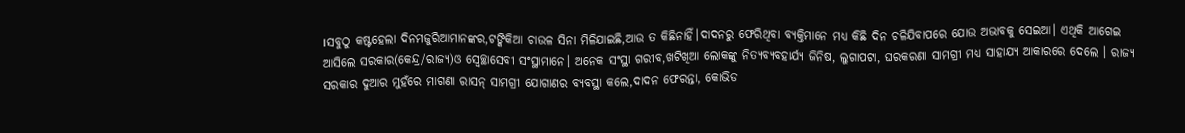।ସବୁଠୁ କଷ୍ଟହେଲା ଦିନମଜୁରିଆମାନଙ୍କର,ଟଙ୍କିକିଆ ଚାଉଳ ସିନା ମିଳିଯାଇଛି,ଆଉ ତ କିଛିନାହିଁ।ଦାଦନରୁ ଫେରିଥିବା ବ୍ୟକ୍ତିମାନେ ମଧ୍ୟ କିଛି ଦିନ ଚଳିଯିବାପରେ ଯୋଉ ଅଭାବକୁ ସେଇଆ। ଏଥିକି ଆଗେଇ ଆସିଲେ ସରକାର(କେନ୍ଦ୍ର/ରାଜ୍ୟ)ଓ ସ୍ବେଚ୍ଛାସେବୀ ସଂସ୍ଥାମାନେ। ଅନେକ ସଂସ୍ଥା ଗରୀବ,ଖଟିଖିଆ ଲୋକଙ୍କୁ ନିତ୍ୟବ୍ୟବହାର୍ଯ୍ୟ ଜିନିଷ, ଲୁଗାପଟା, ଘରକରଣା ସାମଗ୍ରୀ ମଧ୍ୟ ସାହାଯ୍ୟ ଆକାରରେ ଦେଲେ । ରାଜ୍ୟ ସରକାର ଦୁଆର ମୁହଁରେ ମାଗଣା ରାସନ୍ ସାମଗ୍ରୀ ଯୋଗାଣର ବ୍ୟବସ୍ଥା କଲେ,ଦାଦନ ଫେରନ୍ତା, କୋଭିଡ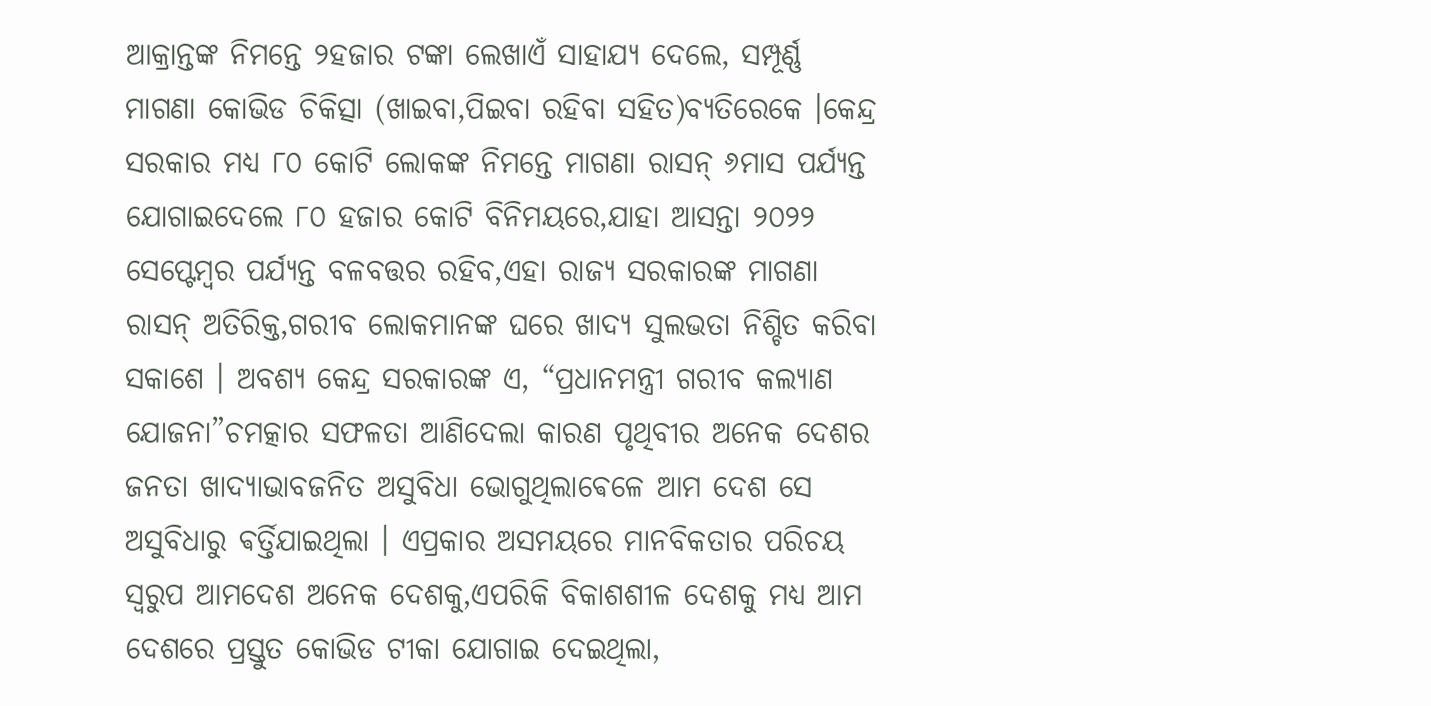ଆକ୍ରାନ୍ତଙ୍କ ନିମନ୍ତେ ୨ହଜାର ଟଙ୍କା ଲେଖାଏଁ ସାହାଯ୍ୟ ଦେଲେ, ସମ୍ପୂର୍ଣ୍ଣ ମାଗଣା କୋଭିଡ ଚିକିତ୍ସା (ଖାଇବା,ପିଇବା ରହିବା ସହିତ)ବ୍ୟତିରେକେ ।କେନ୍ଦ୍ର ସରକାର ମଧ୍ୟ ୮୦ କୋଟି ଲୋକଙ୍କ ନିମନ୍ତେ ମାଗଣା ରାସନ୍ ୬ମାସ ପର୍ଯ୍ୟନ୍ତ ଯୋଗାଇଦେଲେ ୮୦ ହଜାର କୋଟି ବିନିମୟରେ,ଯାହା ଆସନ୍ତା ୨୦୨୨ ସେପ୍ଟେମ୍ବର ପର୍ଯ୍ୟନ୍ତ ବଳବତ୍ତର ରହିବ,ଏହା ରାଜ୍ୟ ସରକାରଙ୍କ ମାଗଣା ରାସନ୍ ଅତିରିକ୍ତ,ଗରୀବ ଲୋକମାନଙ୍କ ଘରେ ଖାଦ୍ୟ ସୁଲଭତା ନିଶ୍ଚିତ କରିବା ସକାଶେ । ଅବଶ୍ୟ କେନ୍ଦ୍ର ସରକାରଙ୍କ ଏ, “ପ୍ରଧାନମନ୍ତ୍ରୀ ଗରୀବ କଲ୍ୟାଣ ଯୋଜନା”ଚମତ୍କାର ସଫଳତା ଆଣିଦେଲା କାରଣ ପୃଥିବୀର ଅନେକ ଦେଶର ଜନତା ଖାଦ୍ୟାଭାବଜନିତ ଅସୁବିଧା ଭୋଗୁଥିଲାଵେଳେ ଆମ ଦେଶ ସେ ଅସୁବିଧାରୁ ଵର୍ତ୍ତିଯାଇଥିଲା । ଏପ୍ରକାର ଅସମୟରେ ମାନବିକତାର ପରିଚୟ ସ୍ଵରୁପ ଆମଦେଶ ଅନେକ ଦେଶକୁ,ଏପରିକି ବିକାଶଶୀଳ ଦେଶକୁ ମଧ୍ୟ ଆମ ଦେଶରେ ପ୍ରସ୍ତୁତ କୋଭିଡ ଟୀକା ଯୋଗାଇ ଦେଇଥିଲା,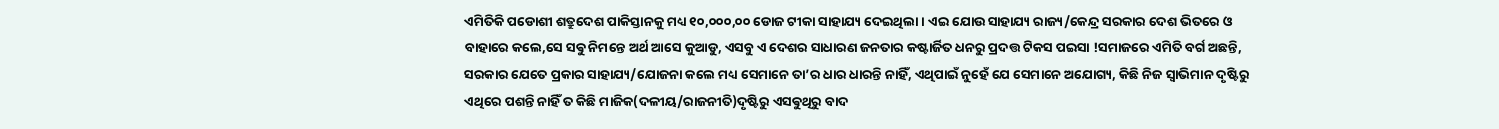ଏମିତିକି ପଡୋଶୀ ଶତ୍ରୁଦେଶ ପାକିସ୍ତାନକୁ ମଧ୍ୟ ୧୦,୦୦୦,୦୦ ଡୋଜ ଟୀକା ସାହାଯ୍ୟ ଦେଇଥିଲା । ଏଇ ଯୋଉ ସାହାଯ୍ୟ ରାଜ୍ୟ/କେନ୍ଦ୍ର ସରକାର ଦେଶ ଭିତରେ ଓ ବାହାରେ କଲେ,ସେ ସଵୁ ନିମନ୍ତେ ଅର୍ଥ ଆସେ କୁଆଡୁ, ଏସବୁ ଏ ଦେଶର ସାଧାରଣ ଜନତାର କଷ୍ଟାର୍ଜିତ ଧନରୁ ପ୍ରଦତ୍ତ ଟିକସ ପଇସା !ସମାଜରେ ଏମିତି ବର୍ଗ ଅଛନ୍ତି, ସରକାର ଯେତେ ପ୍ରକାର ସାହାଯ୍ୟ/ଯୋଜନା କଲେ ମଧ୍ୟ ସେମାନେ ତା’ର ଧାର ଧାରନ୍ତି ନାହିଁ, ଏଥିପାଇଁ ନୁହେଁ ଯେ ସେମାନେ ଅଯୋଗ୍ୟ, କିଛି ନିଜ ସ୍ବାଭିମାନ ଦୃଷ୍ଟିରୁ ଏଥିରେ ପଶନ୍ତି ନାହିଁ ତ କିଛି ମାଜିକ(ଦଳୀୟ/ରାଜନୀତି)ଦୃଷ୍ଟିରୁ ଏସଵୁଥିରୁ ବାଦ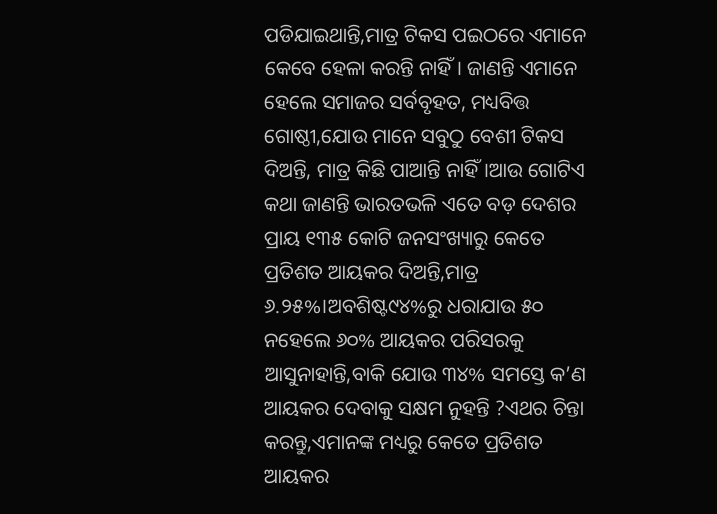ପଡିଯାଇଥାନ୍ତି,ମାତ୍ର ଟିକସ ପଇଠରେ ଏମାନେ କେବେ ହେଳା କରନ୍ତି ନାହିଁ। ଜାଣନ୍ତି ଏମାନେ ହେଲେ ସମାଜର ସର୍ବବୃହତ, ମଧ୍ୟବିତ୍ତ ଗୋଷ୍ଠୀ,ଯୋଉ ମାନେ ସବୁଠୁ ବେଶୀ ଟିକସ ଦିଅନ୍ତି, ମାତ୍ର କିଛି ପାଆନ୍ତି ନାହିଁ।ଆଉ ଗୋଟିଏ କଥା ଜାଣନ୍ତି ଭାରତଭଳି ଏତେ ବଡ଼ ଦେଶର ପ୍ରାୟ ୧୩୫ କୋଟି ଜନସଂଖ୍ୟାରୁ କେତେ ପ୍ରତିଶତ ଆୟକର ଦିଅନ୍ତି,ମାତ୍ର ୬.୨୫%।ଅବଶିଷ୍ଟ୯୪%ରୁ ଧରାଯାଉ ୫୦ ନହେଲେ ୬୦% ଆୟକର ପରିସରକୁ ଆସୁନାହାନ୍ତି,ବାକି ଯୋଉ ୩୪% ସମସ୍ତେ କ’ଣ ଆୟକର ଦେବାକୁ ସକ୍ଷମ ନୁହନ୍ତି ?ଏଥର ଚିନ୍ତା କରନ୍ତୁ,ଏମାନଙ୍କ ମଧ୍ୟରୁ କେତେ ପ୍ରତିଶତ ଆୟକର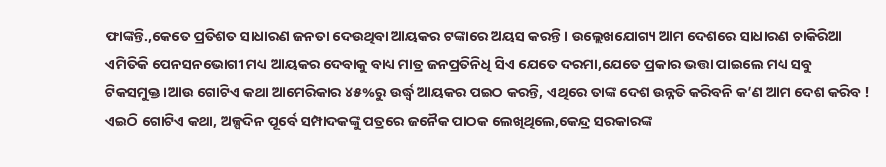ଫାଙ୍କନ୍ତି.,କେତେ ପ୍ରତିଶତ ସାଧାରଣ ଜନତା ଦେଉଥିବା ଆୟକର ଟଙ୍କାରେ ଅୟସ କରନ୍ତି । ଉଲ୍ଲେଖଯୋଗ୍ୟ ଆମ ଦେଶରେ ସାଧାରଣ ଚାକିରିଆ ଏମିତିକି ପେନସନଭୋଗୀ ମଧ୍ୟ ଆୟକର ଦେବାକୁ ବାଧ୍ୟ ମାତ୍ର ଜନପ୍ରତିନିଧି ସିଏ ଯେତେ ଦରମା,ଯେତେ ପ୍ରକାର ଭତ୍ତା ପାଇଲେ ମଧ୍ୟ ସବୁ ଟିକସମୁକ୍ତ।ଆଉ ଗୋଟିଏ କଥା ଆମେରିକାର ୪୫%ରୁ ଉର୍ଦ୍ଧ୍ବ ଆୟକର ପଇଠ କରନ୍ତି, ଏଥିରେ ତାଙ୍କ ଦେଶ ଉନ୍ନତି କରିବନି କ’ଣ ଆମ ଦେଶ କରିବ ! ଏଇଠି ଗୋଟିଏ କଥା, ଅଳ୍ପଦିନ ପୂର୍ବେ ସମ୍ପାଦକଙ୍କୁ ପତ୍ରରେ ଜନୈକ ପାଠକ ଲେଖିଥିଲେ,କେନ୍ଦ୍ର ସରକାରଙ୍କ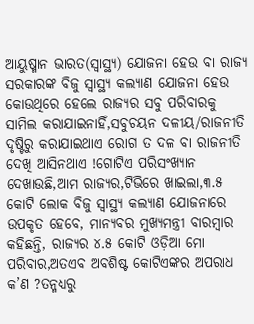ଆୟୁଷ୍ମାନ ଭାରତ(ସ୍ବାସ୍ଥ୍ୟ) ଯୋଜନା ହେଉ ବା ରାଜ୍ୟ ସରକାରଙ୍କ ବିଜୁ ସ୍ବାସ୍ଥ୍ୟ କଲ୍ୟାଣ ଯୋଜନା ହେଉ କୋଉଥିରେ ହେଲେ ରାଜ୍ୟର ସବୁ ପରିବାରକୁ ସାମିଲ କରାଯାଇନାହିଁ,ସବୁଚୟନ ଦଳୀୟ/ରାଜନୀତି ଦୃଷ୍ଟିରୁ କରାଯାଇଥାଏ ରୋଗ ତ ଦଳ ବା ରାଜନୀତି ଦେଖି ଆସିନଥାଏ !ଗୋଟିଏ ପରିସଂଖ୍ୟାନ ଦେଖାଉଛି,ଆମ ରାଜ୍ୟର,ଟିଭିରେ ଖାଇଲା,୩.୫ କୋଟି ଲୋକ ବିଜୁ ସ୍ବାସ୍ଥ୍ୟ କଲ୍ୟାଣ ଯୋଜନାରେ ଉପକୃତ ହେବେ, ମାନ୍ୟବର ମୁଖ୍ୟମନ୍ତ୍ରୀ ବାରମ୍ଵାର କହିଛନ୍ତି, ରାଜ୍ୟର ୪.୫ କୋଟି ଓଡ଼ିଆ ମୋ ପରିବାର,ଅତଏବ ଅବଶିଷ୍ଟ କୋଟିଏଙ୍କର ଅପରାଧ କ’ଣ ?ତନ୍ମଧ୍ୟରୁ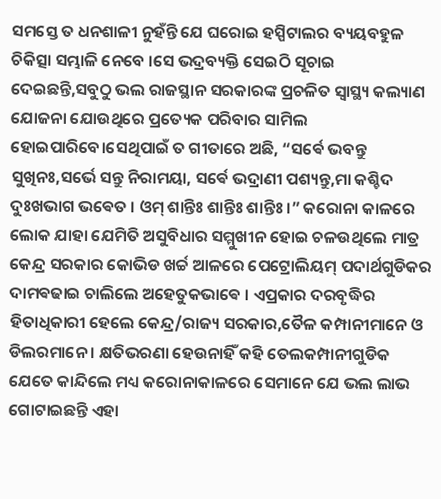ସମସ୍ତେ ତ ଧନଶାଳୀ ନୁହଁନ୍ତି ଯେ ଘରୋଇ ହସ୍ପିଟାଲର ବ୍ୟୟବହୁଳ ଚିକିତ୍ସା ସମ୍ଭାଳି ନେବେ ।ସେ ଭଦ୍ରବ୍ୟକ୍ତି ସେଇଠି ସୂଚାଇ ଦେଇଛନ୍ତି,ସବୁଠୁ ଭଲ ରାଜସ୍ଥାନ ସରକାରଙ୍କ ପ୍ରଚଳିତ ସ୍ବାସ୍ଥ୍ୟ କଲ୍ୟାଣ ଯୋଜନା ଯୋଉଥିରେ ପ୍ରତ୍ୟେକ ପରିବାର ସାମିଲ ହୋଇପାରିବେ।ସେଥିପାଇଁ ତ ଗୀତାରେ ଅଛି, “ସର୍ଵେ ଭବନ୍ତୁ ସୁଖିନଃ,ସର୍ଭେ ସନ୍ତୁ ନିରାମୟା, ସର୍ଵେ ଭଦ୍ରାଣୀ ପଶ୍ୟନ୍ତୁ,ମା କଶ୍ଚିଦ ଦୁଃଖଭାଗ ଭଵେତ । ଓମ୍ ଶାନ୍ତିଃ ଶାନ୍ତିଃ ଶାନ୍ତିଃ ।” କରୋନା କାଳରେ ଲୋକ ଯାହା ଯେମିତି ଅସୁବିଧାର ସମ୍ମୁଖୀନ ହୋଇ ଚଳଉଥିଲେ ମାତ୍ର କେନ୍ଦ୍ର ସରକାର କୋଭିଡ ଖର୍ଚ୍ଚ ଆଳରେ ପେଟ୍ରୋଲିୟମ୍ ପଦାର୍ଥଗୁଡିକର ଦାମଵଢାଇ ଚାଲିଲେ ଅହେତୁକଭାଵେ । ଏପ୍ରକାର ଦରବୃଦ୍ଧିର ହିତାଧିକାରୀ ହେଲେ କେନ୍ଦ୍ର/ରାଜ୍ୟ ସରକାର,ତୈଳ କମ୍ପାନୀମାନେ ଓ ଡିଲରମାନେ । କ୍ଷତିଭରଣା ହେଉନାହିଁ କହି ତେଲକମ୍ପାନୀଗୁଡିକ ଯେତେ କାନ୍ଦିଲେ ମଧ୍ୟ କରୋନାକାଳରେ ସେମାନେ ଯେ ଭଲ ଲାଭ ଗୋଟାଇଛନ୍ତି ଏହା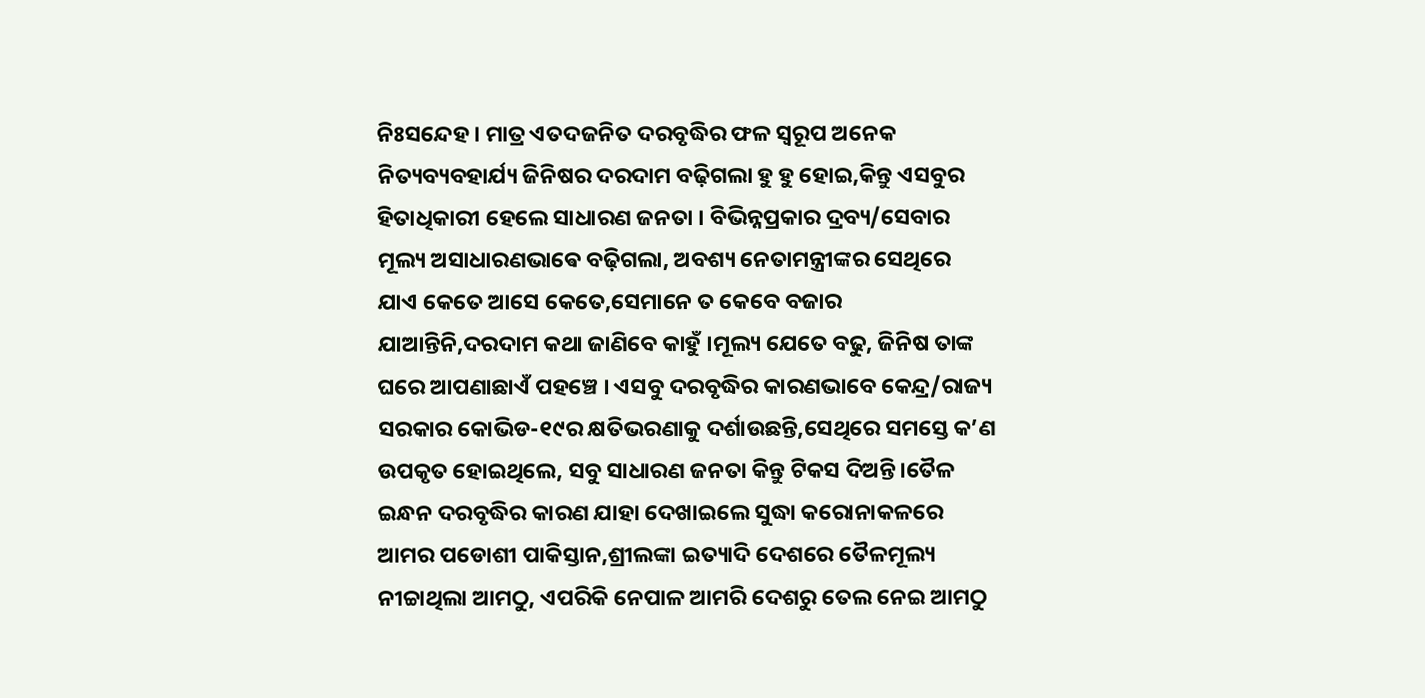ନିଃସନ୍ଦେହ । ମାତ୍ର ଏତଦଜନିତ ଦରବୃଦ୍ଧିର ଫଳ ସ୍ବରୂପ ଅନେକ ନିତ୍ୟବ୍ୟବହାର୍ଯ୍ୟ ଜିନିଷର ଦରଦାମ ବଢ଼ିଗଲା ହୁ ହୁ ହୋଇ,କିନ୍ତୁ ଏସବୁର ହିତାଧିକାରୀ ହେଲେ ସାଧାରଣ ଜନତା । ବିଭିନ୍ନପ୍ରକାର ଦ୍ରବ୍ୟ/ସେବାର ମୂଲ୍ୟ ଅସାଧାରଣଭାଵେ ବଢ଼ିଗଲା, ଅବଶ୍ୟ ନେତାମନ୍ତ୍ରୀଙ୍କର ସେଥିରେ ଯାଏ କେତେ ଆସେ କେତେ,ସେମାନେ ତ କେବେ ବଜାର ଯାଆନ୍ତିନି,ଦରଦାମ କଥା ଜାଣିବେ କାହୁଁ ।ମୂଲ୍ୟ ଯେତେ ବଢୁ, ଜିନିଷ ତାଙ୍କ ଘରେ ଆପଣାଛାଏଁ ପହଞ୍ଚେ । ଏସବୁ ଦରବୃଦ୍ଧିର କାରଣଭାବେ କେନ୍ଦ୍ର/ରାଜ୍ୟ ସରକାର କୋଭିଡ-୧୯ର କ୍ଷତିଭରଣାକୁ ଦର୍ଶାଉଛନ୍ତି,ସେଥିରେ ସମସ୍ତେ କ’ଣ ଉପକୃତ ହୋଇଥିଲେ, ସବୁ ସାଧାରଣ ଜନତା କିନ୍ତୁ ଟିକସ ଦିଅନ୍ତି।ତୈଳ ଇନ୍ଧନ ଦରବୃଦ୍ଧିର କାରଣ ଯାହା ଦେଖାଇଲେ ସୁଦ୍ଧା କରୋନାକଳରେ ଆମର ପଡୋଶୀ ପାକିସ୍ତାନ,ଶ୍ରୀଲଙ୍କା ଇତ୍ୟାଦି ଦେଶରେ ତୈଳମୂଲ୍ୟ ନୀଚ୍ଚାଥିଲା ଆମଠୁ, ଏପରିକି ନେପାଳ ଆମରି ଦେଶରୁ ତେଲ ନେଇ ଆମଠୁ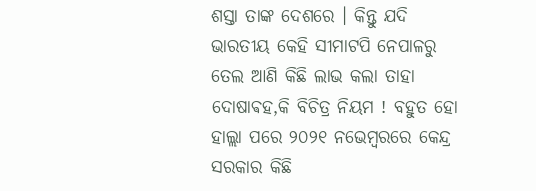ଶସ୍ତା ତାଙ୍କ ଦେଶରେ । କିନ୍ତୁ ଯଦି ଭାରତୀୟ କେହି ସୀମାଟପି ନେପାଳରୁ ତେଲ ଆଣି କିଛି ଲାଭ କଲା ତାହା ଦୋଷାଵହ,କି ବିଚିତ୍ର ନିୟମ ! ବହୁତ ହୋ ହାଲ୍ଲା ପରେ ୨୦୨୧ ନଭେମ୍ବରରେ କେନ୍ଦ୍ର ସରକାର କିଛି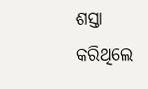ଶସ୍ତା କରିଥିଲେ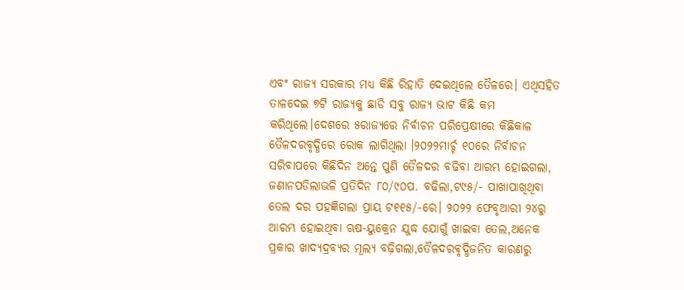ଏବଂ ରାଜ୍ୟ ସରକାର ମଧ୍ୟ କିଛି ରିହାତି ଦେଇଥିଲେ ତୈଳରେ। ଏଥିସହିତ ତାଳଦେଇ ୭ଟି ରାଜ୍ୟକୁ ଛାଡି ସବୁ ରାଜ୍ୟ ଭାଟ କିଛି କମ କରିଥିଲେ।ଦେଶରେ ୫ରାଜ୍ୟରେ ନିର୍ବାଚନ ପରିପ୍ରେକ୍ଷୀରେ କିଛିକାଳ ତୈଳଦରବୃଦ୍ଧିରେ ରୋକ ଲାଗିଥିଲା ।୨୦୨୨ମାର୍ଚ୍ଚ ୧୦ରେ ନିର୍ବାଚନ ସରିବାପରେ କିଛିଦିନ ଅନ୍ତେ ପୁଣି ତୈଳଦର ବଢିବା ଆରମ୍ଭ ହୋଇଗଲା, ଜଣାନପଡିଲାଭଳି ପ୍ରତିଦିନ ୮୦/୯୦ପ. ବଢିଲା,ଟ୯୫/- ପାଖାପାଖିଥିବା ତେଲ ଦର ପହଜ୍ଞିଗଲା ପ୍ରାୟ ଟ୧୧୫/-ରେ। ୨୦୨୨ ଫେବୃଆରୀ ୨୪ରୁ ଆରମ୍ଭ ହୋଇଥିବା ଋଷ-ୟୁକ୍ରେନ ଯୁଦ୍ଧ ଯୋଗୁଁ ଖାଇବା ତେଲ,ଅନେକ ପ୍ରକାର ଖାଦ୍ୟଦ୍ରବ୍ୟର ମୂଲ୍ୟ ବଢ଼ିଗଲା,ତୈଳଦରଵୃଦ୍ଧିଜନିତ କାରଣରୁ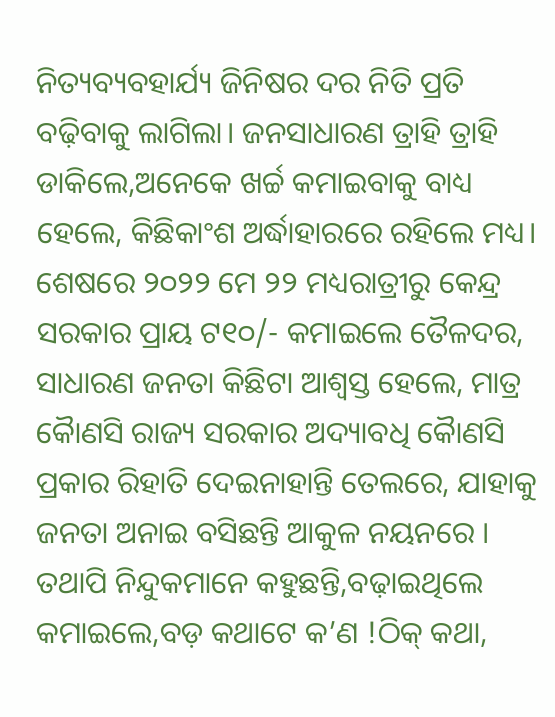ନିତ୍ୟବ୍ୟବହାର୍ଯ୍ୟ ଜିନିଷର ଦର ନିତି ପ୍ରତି ବଢ଼ିବାକୁ ଲାଗିଲା। ଜନସାଧାରଣ ତ୍ରାହି ତ୍ରାହି ଡାକିଲେ,ଅନେକେ ଖର୍ଚ୍ଚ କମାଇବାକୁ ବାଧ୍ୟ ହେଲେ, କିଛିକାଂଶ ଅର୍ଦ୍ଧାହାରରେ ରହିଲେ ମଧ୍ୟ। ଶେଷରେ ୨୦୨୨ ମେ ୨୨ ମଧ୍ୟରାତ୍ରୀରୁ କେନ୍ଦ୍ର ସରକାର ପ୍ରାୟ ଟ୧୦/- କମାଇଲେ ତୈଳଦର, ସାଧାରଣ ଜନତା କିଛିଟା ଆଶ୍ବସ୍ତ ହେଲେ, ମାତ୍ର କୋୖଣସି ରାଜ୍ୟ ସରକାର ଅଦ୍ୟାବଧି କୋୖଣସି ପ୍ରକାର ରିହାତି ଦେଇନାହାନ୍ତି ତେଲରେ, ଯାହାକୁ ଜନତା ଅନାଇ ବସିଛନ୍ତି ଆକୁଳ ନୟନରେ । ତଥାପି ନିନ୍ଦୁକମାନେ କହୁଛନ୍ତି,ବଢ଼ାଇଥିଲେ କମାଇଲେ,ବଡ଼ କଥାଟେ କ’ଣ !ଠିକ୍ କଥା,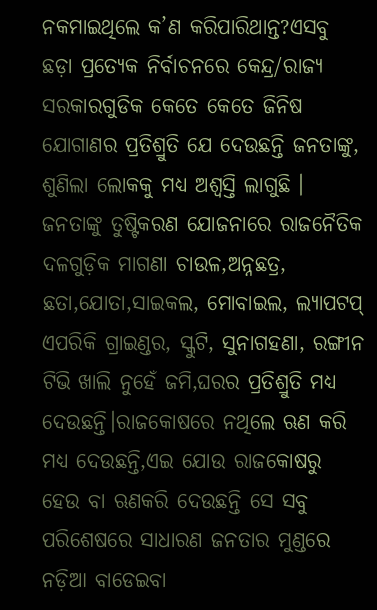ନକମାଇଥିଲେ କ’ଣ କରିପାରିଥାନ୍ତ?ଏସବୁ ଛଡ଼ା ପ୍ରତ୍ୟେକ ନିର୍ବାଚନରେ କେନ୍ଦ୍ର/ରାଜ୍ୟ ସରକାରଗୁଡିକ କେତେ କେତେ ଜିନିଷ ଯୋଗାଣର ପ୍ରତିଶ୍ରୁତି ଯେ ଦେଉଛନ୍ତି ଜନତାଙ୍କୁ, ଶୁଣିଲା ଲୋକକୁ ମଧ୍ୟ ଅଶ୍ୱସ୍ତି ଲାଗୁଛି । ଜନତାଙ୍କୁ ତୁଷ୍ଟିକରଣ ଯୋଜନାରେ ରାଜନୈତିକ ଦଳଗୁଡ଼ିକ ମାଗଣା ଚାଉଳ,ଅନ୍ନଛତ୍ର, ଛତା,ଯୋତା,ସାଇକଲ, ମୋବାଇଲ, ଲ୍ୟାପଟପ୍ ଏପରିକି ଗ୍ରାଇଣ୍ଡର, ସ୍କୁଟି, ସୁନାଗହଣା, ରଙ୍ଗୀନ ଟିଭି ଖାଲି ନୁହେଁ ଜମି,ଘରର ପ୍ରତିଶ୍ରୁତି ମଧ୍ୟ ଦେଉଛନ୍ତି।ରାଜକୋଷରେ ନଥିଲେ ଋଣ କରି ମଧ୍ୟ ଦେଉଛନ୍ତି,ଏଇ ଯୋଉ ରାଜକୋଷରୁ ହେଉ ବା ଋଣକରି ଦେଉଛନ୍ତି ସେ ସବୁ ପରିଶେଷରେ ସାଧାରଣ ଜନତାର ମୁଣ୍ଡରେ ନଡ଼ିଆ ବାଡେଇବା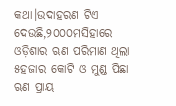କଥା।ଉଦାହରଣ ଟିଏ ଦେଉଛି,୨୦୦୦ମସିହାରେ ଓଡ଼ିଶାର ଋଣ ପରିମାଣ ଥିଲା ୫ହଜାର କୋଟି ଓ ମୁଣ୍ଡ ପିଛା ଋଣ ପ୍ରାୟ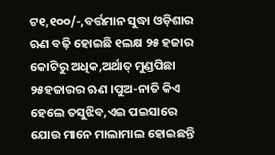ଟ୧,୧୦୦/-,ବର୍ତ୍ତମାନ ସୁଦ୍ଧା ଓଡ଼ିଶାର ଋଣ ବଢ଼ି ହୋଇଛି ୧ଲକ୍ଷ ୨୫ ହଜାର କୋଟିରୁ ଅଧିକ,ଅର୍ଥାତ୍ ମୁଣ୍ଡପିଛା ୨୫ହଜାରର ଋଣ ।ପୁଅ-ନାତି କିଏ ହେଲେ ତସୁଝିବ,ଏଇ ପଇସାରେ ଯୋଉ ମାନେ ମାଲାମାଲ ହୋଇଛନ୍ତି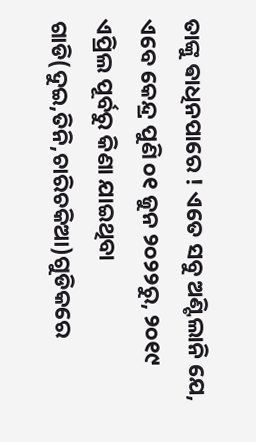ତାଙ୍କୁ ଵାଧିନପାରେ ! ଏତେ ସବୁ ଅଣ୍ଟିଲାନି ଯେ, ଏବେ କେନ୍ଦ୍ର ପୁଣି ୦୧ ଜୁନ ୨୦୨୨ରୁ, ୨୦୧୯ ଏପ୍ରିଲ ପୂର୍ବରୁ କିଣା ଯାଇଥିବା ଗାଡି(ଦୁଇ,ତିନି,ଚାରିଚକିଆ)ଗୁଡିକରେ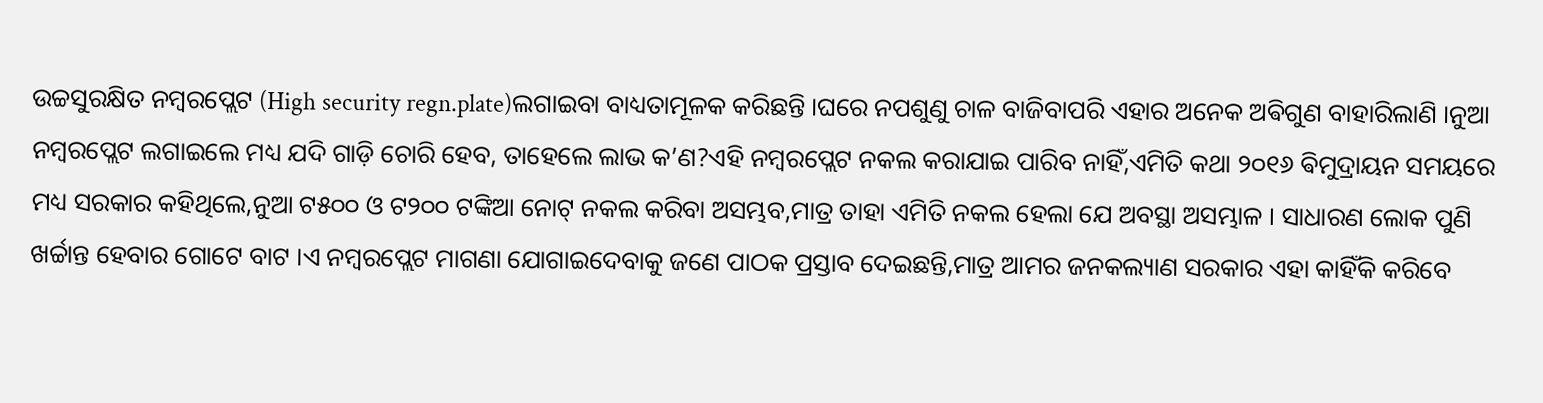ଉଚ୍ଚସୁରକ୍ଷିତ ନମ୍ବରପ୍ଲେଟ (High security regn.plate)ଲଗାଇବା ବାଧ୍ୟତାମୂଳକ କରିଛନ୍ତି ।ଘରେ ନପଶୁଣୁ ଚାଳ ବାଜିବାପରି ଏହାର ଅନେକ ଅଵିଗୁଣ ବାହାରିଲାଣି ।ନୁଆ ନମ୍ବରପ୍ଲେଟ ଲଗାଇଲେ ମଧ୍ୟ ଯଦି ଗାଡ଼ି ଚୋରି ହେବ, ତାହେଲେ ଲାଭ କ’ଣ?ଏହି ନମ୍ବରପ୍ଲେଟ ନକଲ କରାଯାଇ ପାରିବ ନାହିଁ,ଏମିତି କଥା ୨୦୧୬ ଵିମୁଦ୍ରାୟନ ସମୟରେ ମଧ୍ୟ ସରକାର କହିଥିଲେ,ନୁଆ ଟ୫୦୦ ଓ ଟ୨୦୦ ଟଙ୍କିଆ ନୋଟ୍ ନକଲ କରିବା ଅସମ୍ଭବ,ମାତ୍ର ତାହା ଏମିତି ନକଲ ହେଲା ଯେ ଅବସ୍ଥା ଅସମ୍ଭାଳ । ସାଧାରଣ ଲୋକ ପୁଣି ଖର୍ଚ୍ଚାନ୍ତ ହେବାର ଗୋଟେ ବାଟ ।ଏ ନମ୍ବରପ୍ଲେଟ ମାଗଣା ଯୋଗାଇଦେବାକୁ ଜଣେ ପାଠକ ପ୍ରସ୍ତାବ ଦେଇଛନ୍ତି,ମାତ୍ର ଆମର ଜନକଲ୍ୟାଣ ସରକାର ଏହା କାହିଁକି କରିବେ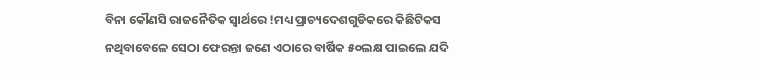ବିନା କୌଣସି ରାଜନୈତିକ ସ୍ବାର୍ଥରେ !ମଧ୍ୟ ପ୍ରାଚ୍ୟଦେଶଗୁଡିକରେ କିଛିଟିକସ ନଥିବାବେଳେ ସେଠା ଫେରନ୍ତା ଜଣେ ଏଠାରେ ବାର୍ଷିକ ୫୦ଲକ୍ଷ ପାଇଲେ ଯଦି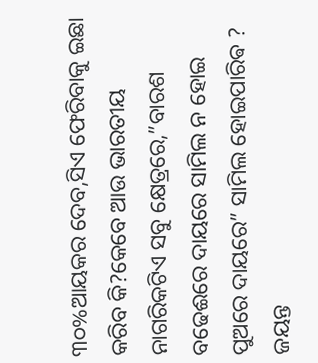୩୦%ଆୟକର ଦେବ,ସିଏ ଫେରିବାକୁ ଇଛା କରିବ କି?କେବେ ଆଉ ଭାରତୀୟ ନାଗରିକଟିଏ ସବୁ କ୍ଷେତ୍ରରେ,”ବାରଶ ବଢେଈରେ ଦାୟରେ ସାମିଲ ନ ହୋଇ ପୁଅରେ ଦାୟରେ” ସାମିଲ ହୋଇପାରିଵ ?
ଜୟନ୍ତ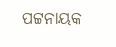ପଟ୍ଟନାୟକ